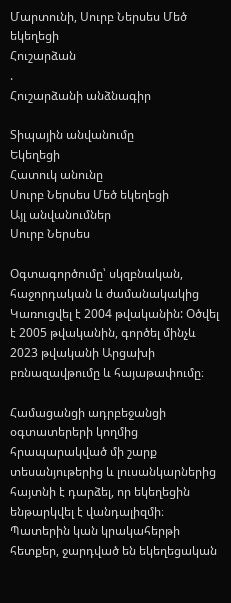Մարտունի, Սուրբ Ներսես Մեծ եկեղեցի
Հուշարձան
.
Հուշարձանի անձնագիր

Տիպային անվանումը
Եկեղեցի
Հատուկ անունը
Սուրբ Ներսես Մեծ եկեղեցի
Այլ անվանումներ
Սուրբ Ներսես

Օգտագործումը՝ սկզբնական, հաջորդական և ժամանակակից
Կառուցվել է 2004 թվականին: Օծվել է 2005 թվականին, գործել մինչև 2023 թվականի Արցախի բռնազավթումը և հայաթափումը։

Համացանցի ադրբեջանցի օգտատերերի կողմից հրապարակված մի շարք տեսանյութերից և լուսանկարներից հայտնի է դարձել, որ եկեղեցին ենթարկվել է վանդալիզմի։ Պատերին կան կրակահերթի հետքեր, ջարդված են եկեղեցական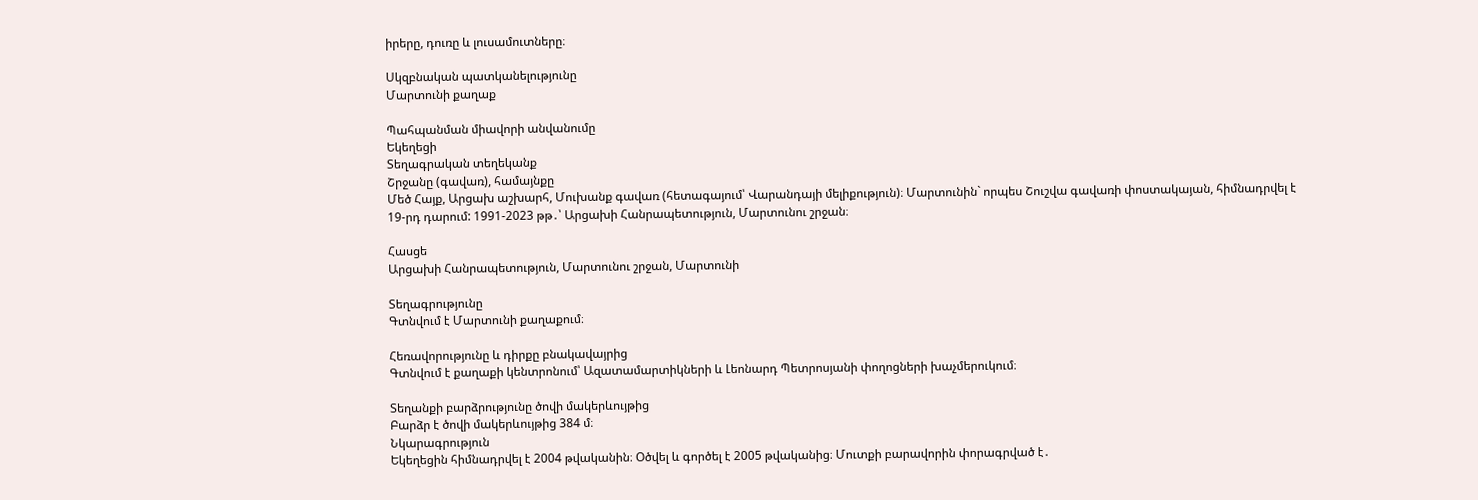իրերը, դուռը և լուսամուտները։

Սկզբնական պատկանելությունը
Մարտունի քաղաք

Պահպանման միավորի անվանումը
Եկեղեցի
Տեղագրական տեղեկանք
Շրջանը (գավառ), համայնքը
Մեծ Հայք, Արցախ աշխարհ, Մուխանք գավառ (հետագայում՝ Վարանդայի մելիքություն)։ Մարտունին` որպես Շուշվա գավառի փոստակայան, հիմնադրվել է 19-րդ դարում: 1991-2023 թթ․՝ Արցախի Հանրապետություն, Մարտունու շրջան։

Հասցե
Արցախի Հանրապետություն, Մարտունու շրջան, Մարտունի

Տեղագրությունը
Գտնվում է Մարտունի քաղաքում։

Հեռավորությունը և դիրքը բնակավայրից
Գտնվում է քաղաքի կենտրոնում՝ Ազատամարտիկների և Լեոնարդ Պետրոսյանի փողոցների խաչմերուկում։

Տեղանքի բարձրությունը ծովի մակերևույթից
Բարձր է ծովի մակերևույթից 384 մ։
Նկարագրություն
Եկեղեցին հիմնադրվել է 2004 թվականին։ Օծվել և գործել է 2005 թվականից։ Մուտքի բարավորին փորագրված է․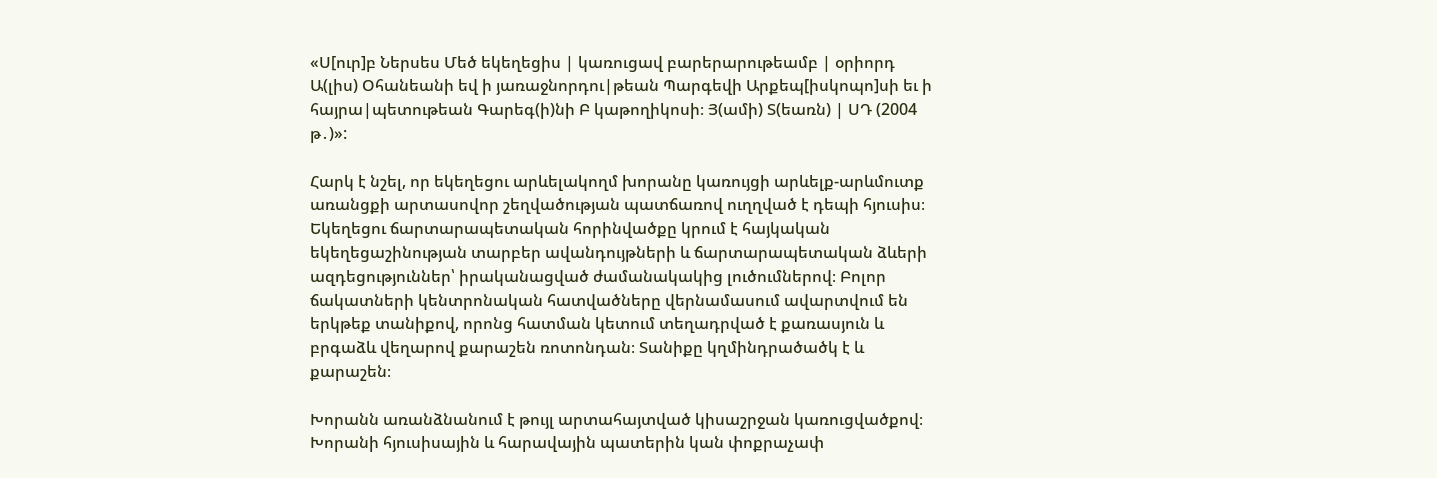«Ս[ուր]բ Ներսես Մեծ եկեղեցիս | կառուցավ բարերարութեամբ | օրիորդ Ա(լիս) Օհանեանի եվ ի յառաջնորդու|թեան Պարգեվի Արքեպ[իսկոպո]սի եւ ի հայրա|պետութեան Գարեգ(ի)նի Բ կաթողիկոսի։ Յ(ամի) Տ(եառն) | ՍԴ (2004 թ․)»:

Հարկ է նշել, որ եկեղեցու արևելակողմ խորանը կառույցի արևելք-արևմուտք առանցքի արտասովոր շեղվածության պատճառով ուղղված է դեպի հյուսիս։ Եկեղեցու ճարտարապետական հորինվածքը կրում է հայկական եկեղեցաշինության տարբեր ավանդույթների և ճարտարապետական ձևերի ազդեցություններ՝ իրականացված ժամանակակից լուծումներով։ Բոլոր ճակատների կենտրոնական հատվածները վերնամասում ավարտվում են երկթեք տանիքով, որոնց հատման կետում տեղադրված է քառասյուն և բրգաձև վեղարով քարաշեն ռոտոնդան։ Տանիքը կղմինդրածածկ է և քարաշեն։

Խորանն առանձնանում է թույլ արտահայտված կիսաշրջան կառուցվածքով։ Խորանի հյուսիսային և հարավային պատերին կան փոքրաչափ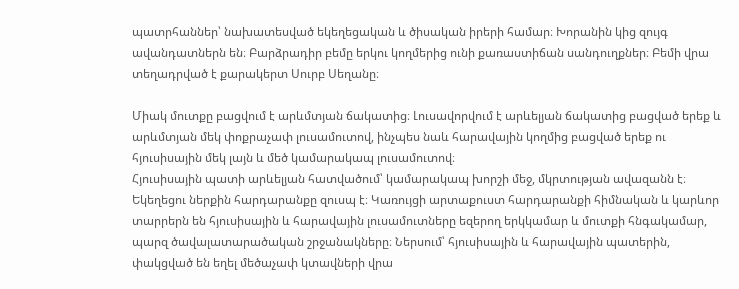պատրհաններ՝ նախատեսված եկեղեցական և ծիսական իրերի համար։ Խորանին կից զույգ ավանդատներն են։ Բարձրադիր բեմը երկու կողմերից ունի քառաստիճան սանդուղքներ։ Բեմի վրա տեղադրված է քարակերտ Սուրբ Սեղանը։

Միակ մուտքը բացվում է արևմտյան ճակատից։ Լուսավորվում է արևելյան ճակատից բացված երեք և արևմտյան մեկ փոքրաչափ լուսամուտով, ինչպես նաև հարավային կողմից բացված երեք ու հյուսիսային մեկ լայն և մեծ կամարակապ լուսամուտով։
Հյուսիսային պատի արևելյան հատվածում՝ կամարակապ խորշի մեջ, մկրտության ավազանն է։ Եկեղեցու ներքին հարդարանքը զուսպ է։ Կառույցի արտաքուստ հարդարանքի հիմնական և կարևոր տարրերն են հյուսիսային և հարավային լուսամուտները եզերող երկկամար և մուտքի հնգակամար, պարզ ծավալատարածական շրջանակները։ Ներսում՝ հյուսիսային և հարավային պատերին, փակցված են եղել մեծաչափ կտավների վրա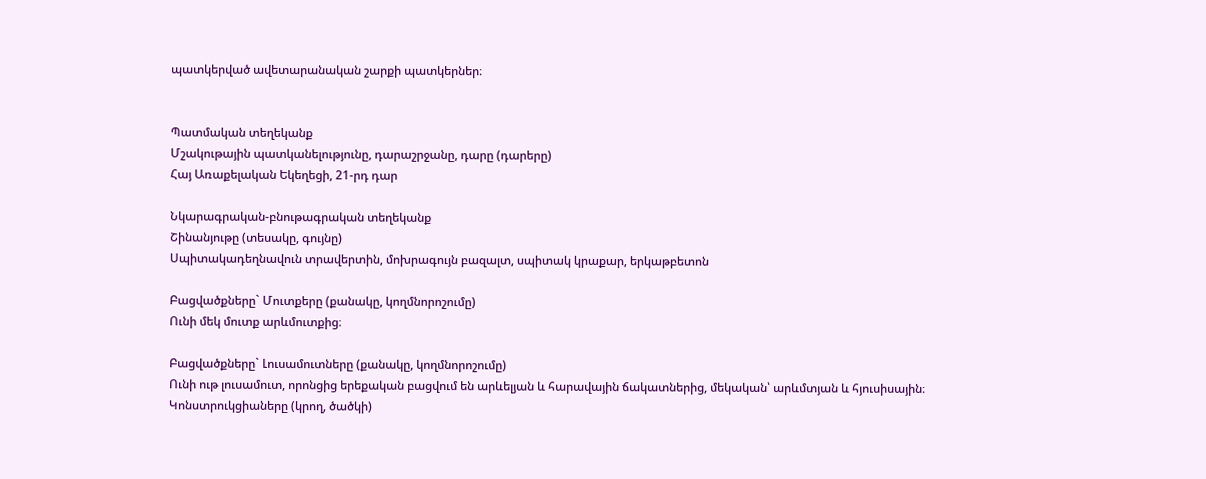պատկերված ավետարանական շարքի պատկերներ։


Պատմական տեղեկանք
Մշակութային պատկանելությունը, դարաշրջանը, դարը (դարերը)
Հայ Առաքելական Եկեղեցի, 21-րդ դար

Նկարագրական-բնութագրական տեղեկանք
Շինանյութը (տեսակը, գույնը)
Սպիտակադեղնավուն տրավերտին, մոխրագույն բազալտ, սպիտակ կրաքար, երկաթբետոն

Բացվածքները` Մուտքերը (քանակը, կողմնորոշումը)
Ունի մեկ մուտք արևմուտքից։

Բացվածքները` Լուսամուտները (քանակը, կողմնորոշումը)
Ունի ութ լուսամուտ, որոնցից երեքական բացվում են արևելյան և հարավային ճակատներից, մեկական՝ արևմտյան և հյուսիսային։
Կոնստրուկցիաները (կրող, ծածկի)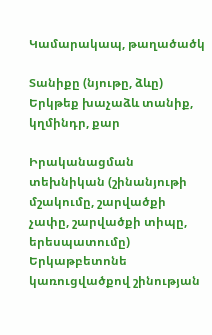Կամարակապ, թաղածածկ

Տանիքը (նյութը, ձևը)
Երկթեք խաչաձև տանիք, կղմինդր, քար

Իրականացման տեխնիկան (շինանյութի մշակումը, շարվածքի չափը, շարվածքի տիպը, երեսպատումը)
Երկաթբետոնե կառուցվածքով շինության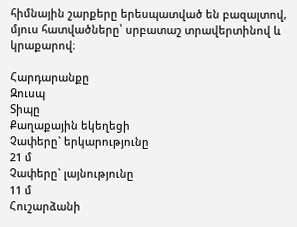հիմնային շարքերը երեսպատված են բազալտով, մյուս հատվածները՝ սրբատաշ տրավերտինով և կրաքարով։

Հարդարանքը
Զուսպ
Տիպը
Քաղաքային եկեղեցի
Չափերը` երկարությունը
21 մ
Չափերը` լայնությունը
11 մ
Հուշարձանի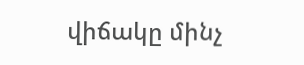վիճակը մինչ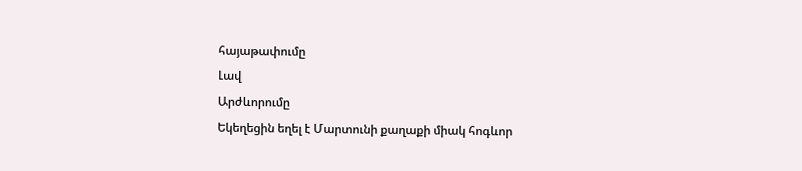հայաթափումը
Լավ
Արժևորումը
Եկեղեցին եղել է Մարտունի քաղաքի միակ հոգևոր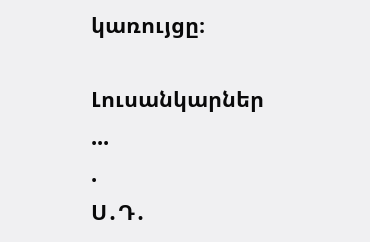կառույցը։

Լուսանկարներ
...
.
Ս․Դ․